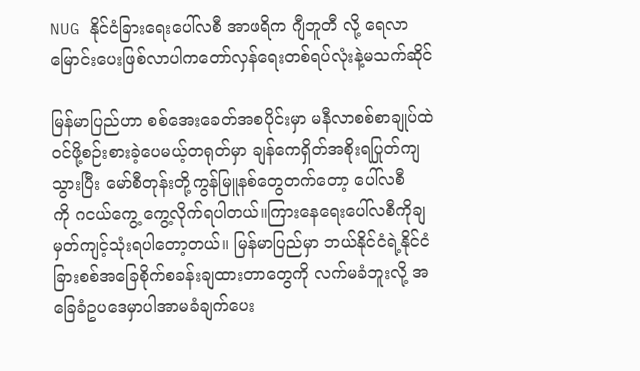NUG နိုင်ငံခြားရေးပေါ်လစီ အာဖရိက ဂျီဘူတီ လို့ ရေလာမြောင်းပေးဖြစ်လာပါကတော်လှန်ရေးတစ်ရပ်လုံးနဲ့မသက်ဆိုင်

မြန်မာပြည်ဟာ စစ်အေးခေတ်အစပိုင်းမှာ မနီလာစစ်စာချုပ်ထဲဝင်ဖို့စဉ်းစားခဲ့ပေမယ့်တရုတ်မှာ ချန်ကေရှိတ်အစိုးရပြုတ်ကျသွားပြီး မော်စီတုန်းတို့ကွန်မြူနစ်တွေတက်တော့ ပေါ်လစီကို ‌ဂငယ်ကွေ့ ကွေ့လိုက်ရပါတယ်။ကြားနေရေးပေါ်လစီကိုချမှတ်ကျင့်သုံးရပါတော့တယ်။ မြန်မာပြည်မှာ ဘယ်နိုင်ငံရဲ့နိုင်ငံခြားစစ်အခြေစိုက်စခန်းချထားတာတွေကို လက်မခံဘူးလို့ အခြေခံဥပဒေမှာပါအာမခံချက်ပေး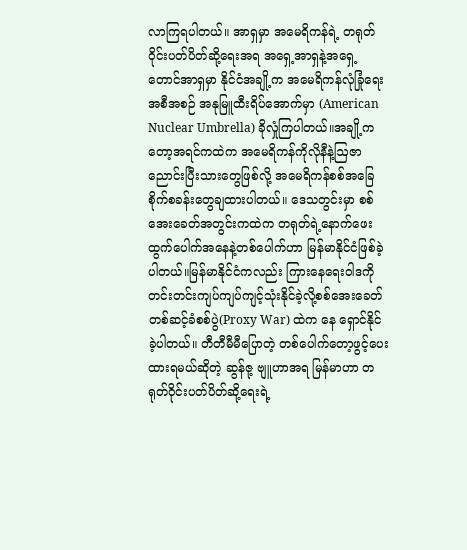လာကြရပါတယ်။ အာရှမှာ အမေရိကန်ရဲ့ တရုတ်ဝိုင်းပတ်ပိတ်ဆို့ရေးအရ အရှေ့အာရှနဲ့အရှေ့တောင်အာရှမှာ နိုင်ငံအချို့က အမေရိကန်လုံခြုံရေးအစီအစဉ် အနုမြူထီးရိပ်အောက်မှာ (American Nuclear Umbrella) ခိုလှုံကြပါတယ်။အချို့ကတော့အရင်ကထဲက အမေရိကန်ကိုလိုနီနဲ့ဩဇာ ညောင်းပြီးသားတွေဖြစ်လို့ အမေရိကန်စစ်အခြေစိုက်စခန်းတွေချထားပါတယ်။ ဒေသတွင်းမှာ စစ်အေးခေတ်အတွင်းကထဲက တရုတ်ရဲ့နောက်ဖေးထွက်ပေါက်အနေနဲ့တစ်ပေါက်ဟာ မြန်မာနိုင်ငံဖြစ်ခဲ့ပါတယ်။မြန်မာနိုင်ငံကလည်း ကြားနေရေးဝါဒကို တင်းတင်းကျပ်ကျပ်ကျင့်သုံးနိုင်ခဲ့လို့စစ်အေးခေတ် တစ်ဆင့်ခံစစ်ပွဲ(Proxy War) ထဲက နေ ရှောင်နိုင်ခဲ့ပါတယ်။ တီတီမီမီပြောတဲ့ တစ်ပေါက်တော့ဖွင့်ပေးထားရမယ်ဆိုတဲ့ ဆွန်ဇု့ ဗျူဟာအရ မြန်မာဟာ တရုတ်ဝိုင်းပတ်ပိတ်ဆို့ရေးရဲ့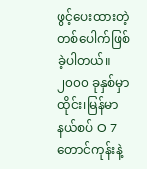ဖွင့်ပေးထားတဲ့တစ်ပေါက်ဖြစ်ခဲ့ပါတယ်။ ၂၀၀၀ ခုနှစ်မှာ ထိုင်း၊မြန်မာနယ်စပ် O 7 တောင်ကုန်းနဲ့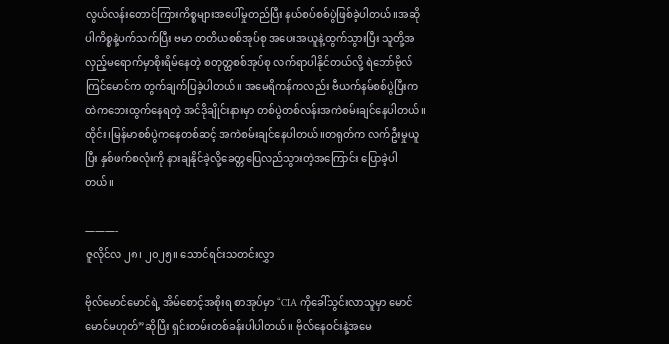လွယ်လန်းတောင်ကြားကိစ္စများအပေါ်မှုတည်ပြီး နယ်စပ်စစ်ပွဲဖြစ်ခဲ့ပါတယ်။အဆိုပါကိစ္စနဲ့ပက်သက်ပြီး ဗမာ တတိယစစ်အုပ်စု အပေးအယူနဲ့ထွက်သွားပြီး သူတို့အလှည့်မရောက်မှာစိုးရိမ်နေတဲ့ စတုတ္ထစစ်အုပ်စု လက်ရာပါနိုင်တယ်လို့ ရဲဘော်ဗိုလ်ကြင်မောင်က တွက်ချက်ပြခဲ့ပါတယ်။ အမေရိကန်ကလည်း ဗီယက်နမ်စစ်ပွဲပြီးကထဲကဘေးထွက်နေရတဲ့ အင်ဒိုချိုင်းနားမှာ တစ်ပွဲတစ်လန်းအကဲစမ်းချင်နေပါတယ်။ထိုင်း၊မြန်မာစစ်ပွဲကနေတစ်ဆင့် အကဲစမ်းချင်နေပါတယ်။တရုတ်က လက်ဦးမှုယူပြီး နှစ်ဖက်စလုံးကို နားချနိုင်ခဲ့လို့ခေတ္တပြေလည်သွားတဲ့အကြောင်း ပြောခဲ့ပါတယ်။

———-
ဇူလိုင်လ ၂၈၊ ၂၀၂၅။ သောင်ရင်းသတင်းလွှာ

ဗိုလ်မောင်မောင်ရဲ့ အိမ်စောင့်အစိုးရ စာအုပ်မှာ “CIA ကိုခေါ်သွင်းလာသူမှာ မောင်မောင်မဟုတ်”ဆိုပြီး ရှင်းတမ်းတစ်ခန်းပါပါတယ်။ ဗိုလ်နေဝင်းနဲ့အမေ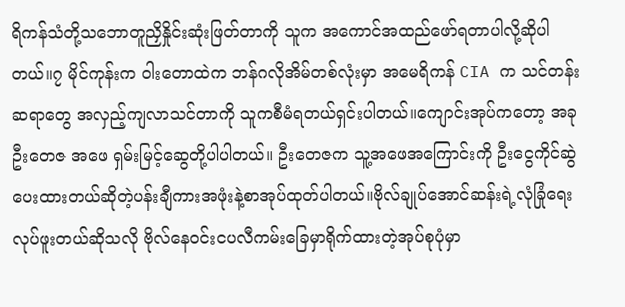ရိကန်သံတို့သဘောတူညှိနှိုင်းဆုံးဖြတ်တာကို သူက အကောင်အထည်ဖော်ရတာပါလို့ဆိုပါတယ်။၇ မိုင်ကုန်းက ဝါးတောထဲက ဘန်ဂလိုအိမ်တစ်လုံးမှာ အမေရိကန် CIA က သင်တန်းဆရာတွေ အလှည့်ကျလာသင်တာကို သူကစီမံရတယ်ရှင်းပါတယ်။ကျောင်းအုပ်ကတော့ အခု ဦးတေဇ အဖေ ရှမ်းမြင့်ဆွေတို့ပါပါတယ်။ ဦးတေဇက သူ့အဖေအကြောင်းကို ဦးငွေကိုင်ဆွဲပေးထားတယ်ဆိုတဲ့ပန်းချီကားအဖုံးနဲ့စာအုပ်ထုတ်ပါတယ်။ဗိုလ်ချုပ်အောင်ဆန်းရဲ့လုံခြုံရေးလုပ်ဖူးတယ်ဆိုသလို ဗိုလ်နေဝင်းငပလီကမ်းခြေမှာရိုက်ထားတဲ့အုပ်စုပုံမှာ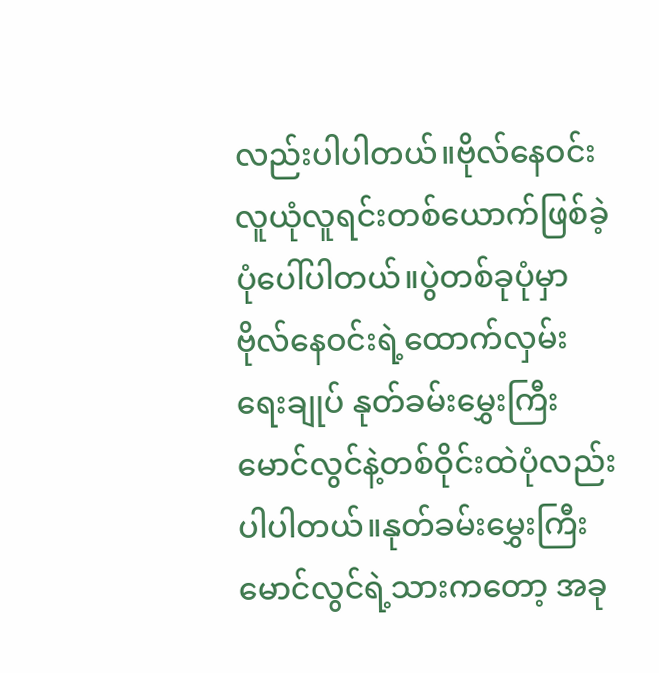လည်းပါပါတယ်။ဗိုလ်နေဝင်းလူယုံလူရင်းတစ်ယောက်ဖြစ်ခဲ့ပုံပေါ်ပါတယ်။ပွဲတစ်ခုပုံမှာ ဗိုလ်နေဝင်းရဲ့ထောက်လှမ်းရေးချုပ် နုတ်ခမ်းမွှေးကြီးမောင်လွင်နဲ့တစ်ဝိုင်းထဲပုံလည်းပါပါတယ်။နုတ်ခမ်းမွှေးကြီးမောင်လွင်ရဲ့သားကတော့ အခု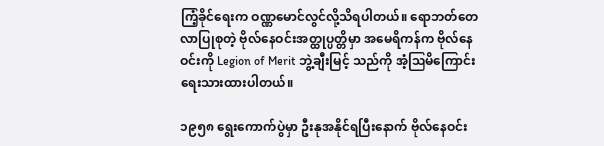ကြံ့ခိုင်ရေးက ဝဏ္ဏမောင်လွင်လို့သိရပါတယ်။ ရောဘတ်တေလာပြုစုတဲ့ ဗိုလ်နေဝင်းအတ္ထုပ္ပတ္တိမှာ အမေရိကန်က ဗိုလ်နေဝင်းကို Legion of Merit ဘွဲ့ချီးမြင့် သည်ကို အံ့ဩမိကြောင်းရေးသားထားပါတယ်။

၁၉၅၈ ရွေးကောက်ပွဲမှာ ဦးနုအနိုင်ရပြီးနောက် ဗိုလ်နေဝင်း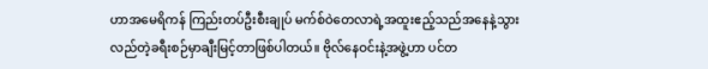ဟာအမေရိကန် ကြည်းတပ်ဦးစီးချုပ် မက်စ်ဝဲတေလာရဲ့အထူးဧည့်သည်အနေနဲ့သွားလည်တဲ့ခရီးစဉ်မှာချီးမြင့်တာဖြစ်ပါတယ်။ ဗိုလ်နေဝင်းနဲ့အဖွဲ့ဟာ ပင်တ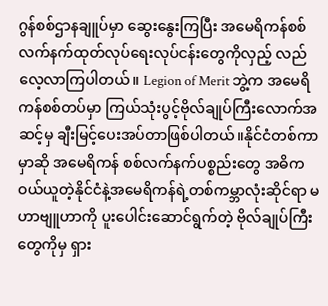ဂွန်စစ်ဌာနချူပ်မှာ ဆွေးနွေးကြပြီး အမေရိကန်စစ်လက်နက်ထုတ်လုပ်ရေးလုပ်ငန်းတွေကိုလှည့် လည်လေ့လာကြပါတယ်။ Legion of Merit ဘွဲ့က အမေရိကန်စစ်တပ်မှာ ကြယ်သုံးပွင့်ဗိုလ်ချုပ်ကြီးလောက်အဆင့်မှ ချီးမြင့်ပေးအပ်တာဖြစ်ပါတယ်။နိုင်ငံတစ်ကာမှာဆို အမေရိကန် စစ်လက်နက်ပစ္စည်းတွေ အဓိကဝယ်ယူတဲ့နိုင်ငံနဲ့အမေရိကန်ရဲ့တစ်ကမ္ဘာလုံးဆိုင်ရာ မဟာဗျူဟာကို ပူးပေါင်းဆောင်ရွက်တဲ့ ဗိုလ်ချုပ်ကြီးတွေကိုမှ ရှား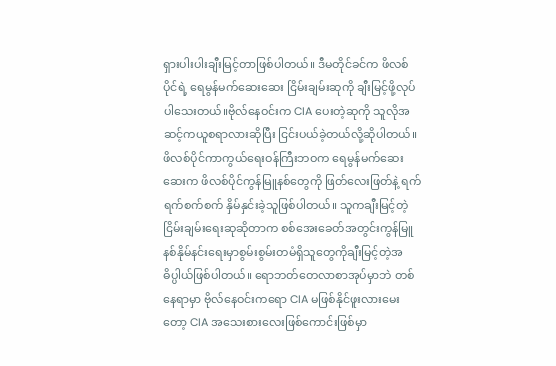ရှားပါးပါးချီးမြင့်တာဖြစ်ပါတယ်။ ဒီမတိုင်ခင်က ဖိလစ်ပိုင်ရဲ့ ရေမွန်မက်ဆေးဆေး ငြိမ်းချမ်းဆုကို ချီးမြင့်ဖို့လုပ်ပါသေးတယ်။ဗိုလ်နေဝင်းက CIA ပေးတဲ့ဆုကို သူလိုအဆင့်ကယူစရာလားဆိုပြီး ငြင်းပယ်ခဲ့တယ်လို့ဆိုပါတယ်။ ဖိလစ်ပိုင်ကာကွယ်ရေးဝန်ကြီးဘဝက ရေမွန်မက်ဆေးဆေးက ဖိလစ်ပိုင်ကွန်မြူနစ်တွေကို ဖြတ်လေးဖြတ်နဲ့ ရက်ရက်စက်စက် နှိမ်နှင်းခဲ့သူဖြစ်ပါတယ်။ သူကချီးမြင့်တဲ့ ငြိမ်းချမ်းရေးဆုဆိုတာက စစ်အေးခေတ်အတွင်းကွန်မြူနစ်နိုမ်နင်းရေးမှာစွမ်းစွမ်းတမံရှိသူတွေကိုချီးမြင့်တဲ့အဓိပ္ပါယ်ဖြစ်ပါတယ်။ ရောဘတ်တေလာစာအုပ်မှာဘဲ တစ်နေရာမှာ ဗိုလ်နေဝင်းကရော CIA မဖြစ်နိုင်ဖူးလားမေးတော့ CIA အသေးစားလေးဖြစ်ကောင်းဖြစ်မှာ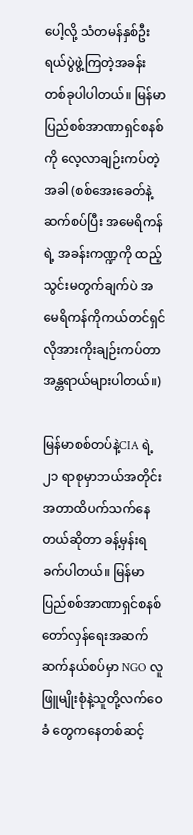ပေါ့လို့ သံတမန်နှစ်ဦး ရယ်ပွဲဖွဲ့ကြတဲ့အခန်းတစ်ခုပါပါတယ်။ မြန်မာပြည်စစ်အာဏာရှင်စနစ်ကို လေ့လာချဉ်းကပ်တဲ့အခါ (စစ်အေးခေတ်နဲ့ဆက်စပ်ပြီး အမေရိကန်ရဲ့ အခန်းကဏ္ဍကို ထည့်သွင်းမတွက်ချက်ပဲ အမေရိကန်ကိုကယ်တင်ရှင်လိုအားကိုးချဉ်းကပ်တာ အန္တရာယ်များပါတယ်။)

မြန်မာစစ်တပ်နဲ့CIA ရဲ့၂၁ ရာစုမှာဘယ်အတိုင်းအတာထိပက်သက်နေတယ်ဆိုတာ ခန့်မှန်းရခက်ပါတယ်။ မြန်မာပြည်စစ်အာဏာရှင်စနစ်တော်လှန်ရေးအဆက်ဆက်နယ်စပ်မှာ NGO လူဖြူမျိုးစုံနဲ့သူတို့လက်ဝေခံ တွေကနေတစ်ဆင့်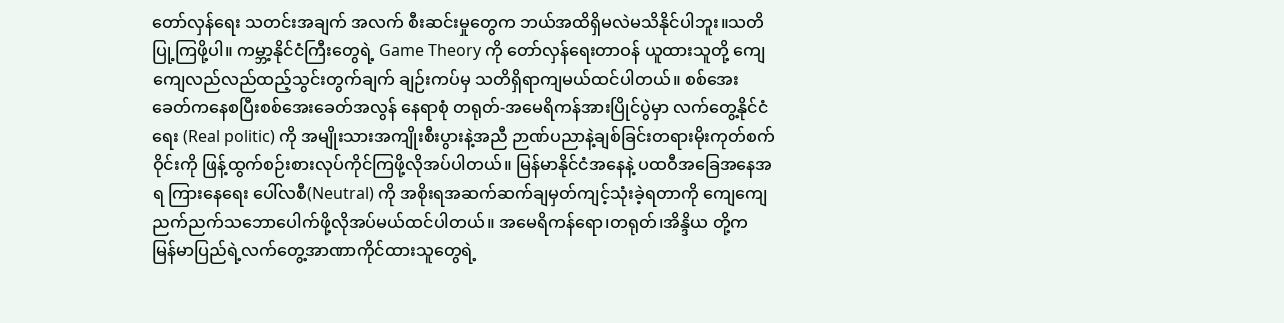တော်လှန်ရေး သတင်းအချက် အလက် စီးဆင်းမှုတွေက ဘယ်အထိရှိမလဲမသိနိုင်ပါဘူး။သတိပြု့ကြဖို့ပါ။ ကမ္ဘာ့နိုင်ငံကြီးတွေရဲ့ Game Theory ကို တော်လှန်ရေးတာဝန် ယူထားသူတို့ ကျေကျေလည်လည်ထည့်သွင်းတွက်ချက် ချဉ်းကပ်မှ သတိရှိရာကျမယ်ထင်ပါတယ်။ စစ်အေးခေတ်ကနေစပြီးစစ်အေးခေတ်အလွန် နေရာစုံ တရုတ်-အမေရိကန်အားပြိုင်ပွဲမှာ လက်တွေ့နိုင်ငံရေး (Real politic) ကို အမျိုးသားအကျိုးစီးပွားနဲ့အညီ ဉာဏ်ပညာနဲ့ချစ်ခြင်းတရားမိုးကုတ်စက်ဝိုင်းကို ဖြန့်ထွက်စဉ်းစားလုပ်ကိုင်ကြဖို့လိုအပ်ပါတယ်။ မြန်မာနိုင်ငံအနေနဲ့ ပထဝီအခြေအနေအရ ကြားနေရေး ပေါ်လစီ(Neutral) ကို အစိုးရအဆက်ဆက်ချမှတ်ကျင့်သုံးခဲ့ရတာကို ကျေကျေညက်ညက်သဘောပေါက်ဖို့လိုအပ်မယ်ထင်ပါတယ်။ အမေရိကန်ရော၊တရုတ်၊အိန္ဒိယ တို့က မြန်မာပြည်ရဲ့လက်တွေ့အာဏာကိုင်ထားသူတွေရဲ့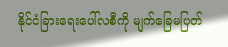နိုင်ငံခြားရေးပေါ်လစီကို မျက်ခြေမပြတ်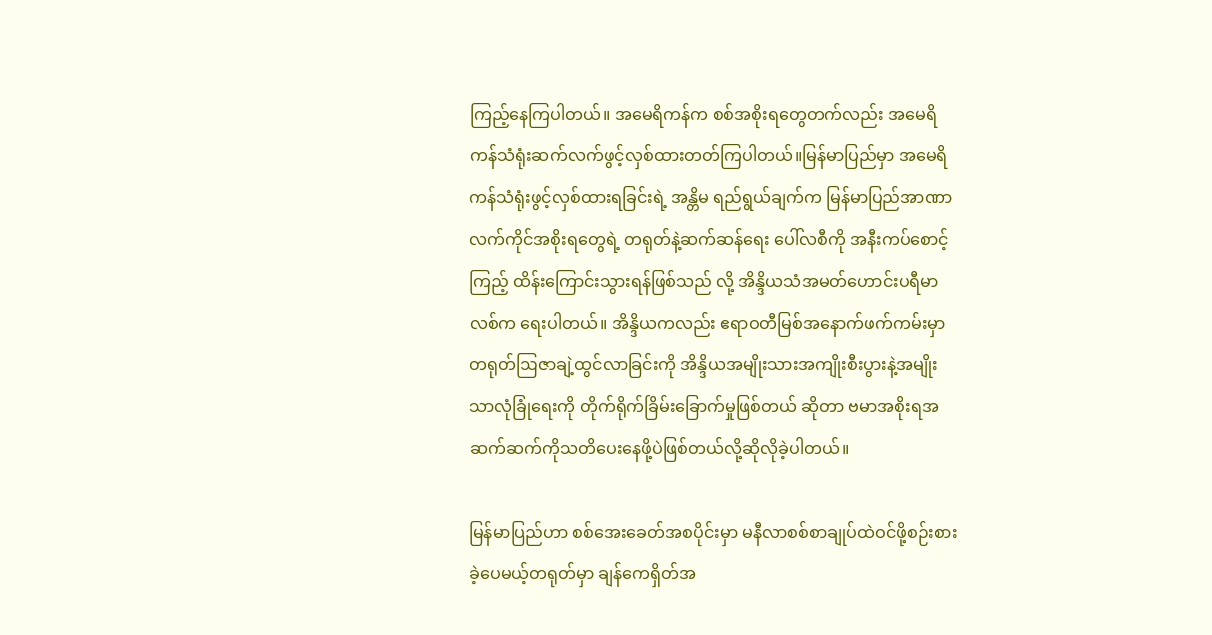ကြည့်နေကြပါတယ်။ အမေရိကန်က စစ်အစိုးရတွေတက်လည်း အမေရိကန်သံရုံးဆက်လက်ဖွင့်လှစ်ထားတတ်ကြပါတယ်။မြန်မာပြည်မှာ အမေရိကန်သံရုံးဖွင့်လှစ်ထားရခြင်းရဲ့ အန္တိမ ရည်ရွယ်ချက်က မြန်မာပြည်အာဏာလက်ကိုင်အစိုးရတွေရဲ့ တရုတ်နဲ့ဆက်ဆန်ရေး ပေါ်လစီကို အနီးကပ်စောင့်ကြည့် ထိန်းကြောင်းသွားရန်ဖြစ်သည် လို့ အိန္ဒိယသံအမတ်ဟောင်းပရီမာလစ်က ရေးပါတယ်။ အိန္ဒိယကလည်း ဧရာဝတီမြစ်အနောက်ဖက်ကမ်းမှာ တရုတ်ဩဇာချဲ့ထွင်လာခြင်းကို အိန္ဒိယအမျိုးသားအကျိုးစီးပွားနဲ့အမျိုးသာလုံခြုံရေးကို တိုက်ရိုက်ခြိမ်းခြောက်မှုဖြစ်တယ် ဆိုတာ ဗမာအစိုးရအဆက်ဆက်ကိုသတိပေးနေဖို့ပဲဖြစ်တယ်လို့ဆိုလိုခဲ့ပါတယ်။

မြန်မာပြည်ဟာ စစ်အေးခေတ်အစပိုင်းမှာ မနီလာစစ်စာချုပ်ထဲဝင်ဖို့စဉ်းစားခဲ့ပေမယ့်တရုတ်မှာ ချန်ကေရှိတ်အ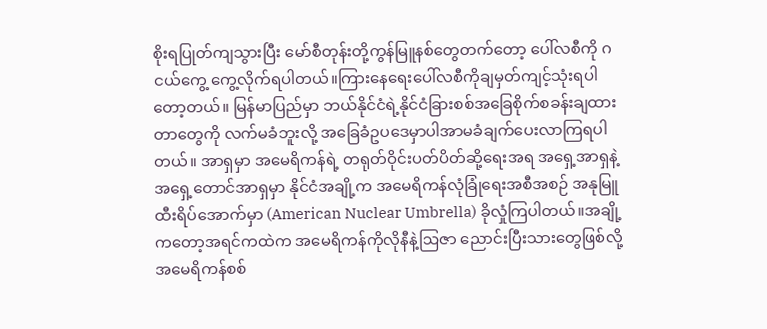စိုးရပြုတ်ကျသွားပြီး မော်စီတုန်းတို့ကွန်မြူနစ်တွေတက်တော့ ပေါ်လစီကို ‌ဂငယ်ကွေ့ ကွေ့လိုက်ရပါတယ်။ကြားနေရေးပေါ်လစီကိုချမှတ်ကျင့်သုံးရပါတော့တယ်။ မြန်မာပြည်မှာ ဘယ်နိုင်ငံရဲ့နိုင်ငံခြားစစ်အခြေစိုက်စခန်းချထားတာတွေကို လက်မခံဘူးလို့ အခြေခံဥပဒေမှာပါအာမခံချက်ပေးလာကြရပါတယ်။ အာရှမှာ အမေရိကန်ရဲ့ တရုတ်ဝိုင်းပတ်ပိတ်ဆို့ရေးအရ အရှေ့အာရှနဲ့အရှေ့တောင်အာရှမှာ နိုင်ငံအချို့က အမေရိကန်လုံခြုံရေးအစီအစဉ် အနုမြူထီးရိပ်အောက်မှာ (American Nuclear Umbrella) ခိုလှုံကြပါတယ်။အချို့ကတော့အရင်ကထဲက အမေရိကန်ကိုလိုနီနဲ့ဩဇာ ညောင်းပြီးသားတွေဖြစ်လို့ အမေရိကန်စစ်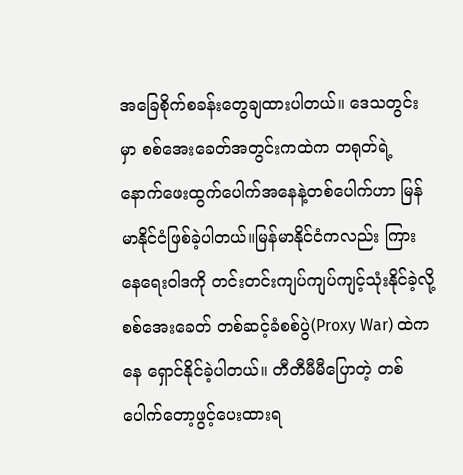အခြေစိုက်စခန်းတွေချထားပါတယ်။ ဒေသတွင်းမှာ စစ်အေးခေတ်အတွင်းကထဲက တရုတ်ရဲ့နောက်ဖေးထွက်ပေါက်အနေနဲ့တစ်ပေါက်ဟာ မြန်မာနိုင်ငံဖြစ်ခဲ့ပါတယ်။မြန်မာနိုင်ငံကလည်း ကြားနေရေးဝါဒကို တင်းတင်းကျပ်ကျပ်ကျင့်သုံးနိုင်ခဲ့လို့စစ်အေးခေတ် တစ်ဆင့်ခံစစ်ပွဲ(Proxy War) ထဲက နေ ရှောင်နိုင်ခဲ့ပါတယ်။ တီတီမီမီပြောတဲ့ တစ်ပေါက်တော့ဖွင့်ပေးထားရ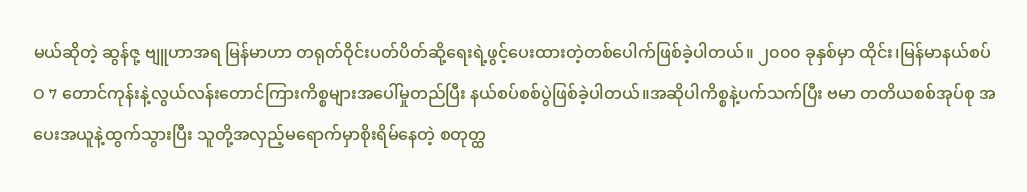မယ်ဆိုတဲ့ ဆွန်ဇု့ ဗျူဟာအရ မြန်မာဟာ တရုတ်ဝိုင်းပတ်ပိတ်ဆို့ရေးရဲ့ဖွင့်ပေးထားတဲ့တစ်ပေါက်ဖြစ်ခဲ့ပါတယ်။ ၂၀၀၀ ခုနှစ်မှာ ထိုင်း၊မြန်မာနယ်စပ် O 7 တောင်ကုန်းနဲ့လွယ်လန်းတောင်ကြားကိစ္စများအပေါ်မှုတည်ပြီး နယ်စပ်စစ်ပွဲဖြစ်ခဲ့ပါတယ်။အဆိုပါကိစ္စနဲ့ပက်သက်ပြီး ဗမာ တတိယစစ်အုပ်စု အပေးအယူနဲ့ထွက်သွားပြီး သူတို့အလှည့်မရောက်မှာစိုးရိမ်နေတဲ့ စတုတ္ထ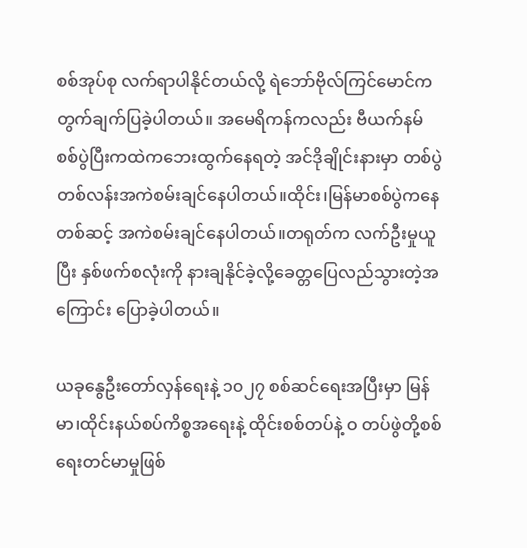စစ်အုပ်စု လက်ရာပါနိုင်တယ်လို့ ရဲဘော်ဗိုလ်ကြင်မောင်က တွက်ချက်ပြခဲ့ပါတယ်။ အမေရိကန်ကလည်း ဗီယက်နမ်စစ်ပွဲပြီးကထဲကဘေးထွက်နေရတဲ့ အင်ဒိုချိုင်းနားမှာ တစ်ပွဲတစ်လန်းအကဲစမ်းချင်နေပါတယ်။ထိုင်း၊မြန်မာစစ်ပွဲကနေတစ်ဆင့် အကဲစမ်းချင်နေပါတယ်။တရုတ်က လက်ဦးမှုယူပြီး နှစ်ဖက်စလုံးကို နားချနိုင်ခဲ့လို့ခေတ္တပြေလည်သွားတဲ့အကြောင်း ပြောခဲ့ပါတယ်။

ယခုနွေဦးတော်လှန်ရေးနဲ့ ၁၀၂၇ စစ်ဆင်ရေးအပြီးမှာ မြန်မာ၊ထိုင်းနယ်စပ်ကိစ္စအရေးနဲ့ ထိုင်းစစ်တပ်နဲ့ ဝ တပ်ဖွဲတို့စစ်ရေးတင်မာမှုဖြစ်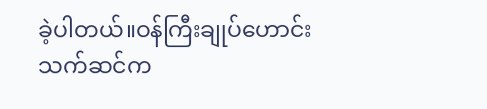ခဲ့ပါတယ်။ဝန်ကြီးချုပ်ဟောင်းသက်ဆင်က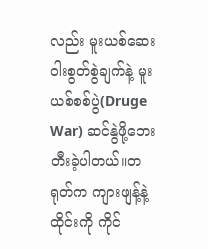လည်း မူးယစ်ဆေးဝါးစွတ်စွဲချက်နဲ့ မူးယစ်စစ်ပွဲ(Druge War) ဆင်နွဲဖို့ဘေးတီးခဲ့ပါတယ်။တရုတ်က ကျားဖျန့်နဲ့ထိုင်းကို ကိုင်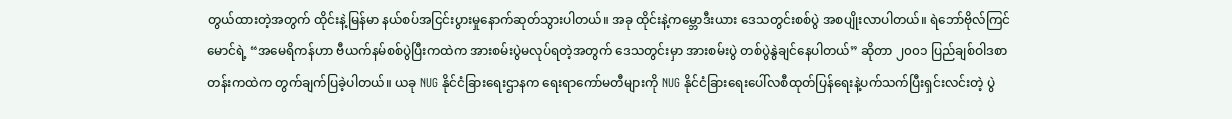တွယ်ထားတဲ့အတွက် ထိုင်းနဲ့မြန်မာ နယ်စပ်အငြင်းပွားမှုနောက်ဆုတ်သွားပါတယ်။ အခု ထိုင်းနဲ့ကမ္ဘောဒီးယား ဒေသတွင်းစစ်ပွဲ အစပျိုးလာပါတယ်။ ရဲဘော်ဗိုလ်ကြင်မောင်ရဲ့ “အမေရိကန်ဟာ ဗီယက်နမ်စစ်ပွဲပြီးကထဲက အားစမ်းပွဲမလုပ်ရတဲ့အတွက် ဒေသတွင်းမှာ အားစမ်းပွဲ တစ်ပွဲနွဲချင်နေပါတယ်” ဆိုတာ ၂၀၀၁ ပြည်ချစ်ဝါဒစာတန်းကထဲက တွက်ချက်ပြခဲ့ပါတယ်။ ယခု NUG နိုင်ငံခြားရေးဌာနက ရေးရာကော်မတီများကို NUG နိုင်ငံခြားရေးပေါ်လစီထုတ်ပြန်ရေးနဲ့ပက်သက်ပြီးရှင်းလင်းတဲ့ ပွဲ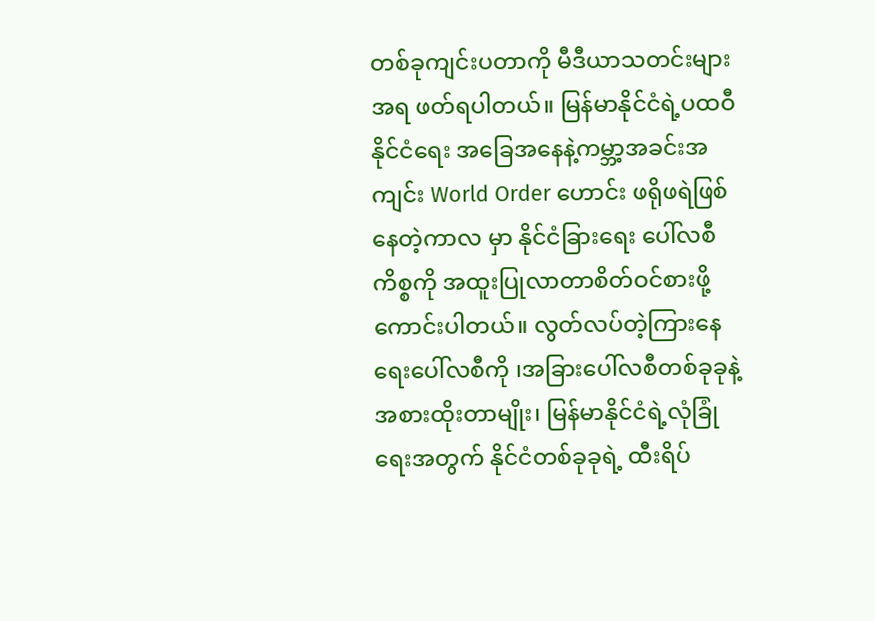တစ်ခုကျင်းပတာကို မီဒီယာသတင်းများအရ ဖတ်ရပါတယ်။ မြန်မာနိုင်ငံရဲ့ပထဝီနိုင်ငံရေး အခြေအနေနဲ့ကမ္ဘာ့အခင်းအကျင်း World Order ဟောင်း ဖရိုဖရဲဖြစ်နေတဲ့ကာလ မှာ နိုင်ငံခြားရေး ပေါ်လစီကိစ္စကို အထူးပြုလာတာစိတ်ဝင်စားဖို့ကောင်းပါတယ်။ လွတ်လပ်တဲ့ကြားနေရေးပေါ်လစီကို ၊အခြားပေါ်လစီတစ်ခုခုနဲ့အစားထိုးတာမျိုး၊ မြန်မာနိုင်ငံရဲ့လုံခြုံရေးအတွက် နိုင်ငံတစ်ခုခုရဲ့ ထီးရိပ်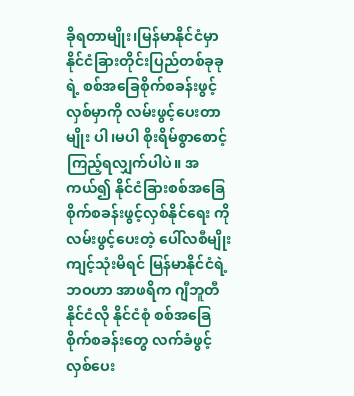ခိုရတာမျိုး၊မြန်မာနိုင်ငံမှာ နိုင်ငံခြားတိုင်းပြည်တစ်ခုခုရဲ့ စစ်အခြေစိုက်စခန်းဖွင့်လှစ်မှာကို လမ်းဖွင့်ပေးတာ မျိုး ပါ၊မပါ စိုးရိမ်စွာစောင့်ကြည့်ရလျှက်ပါပဲ။ အကယ်၍ နိုင်ငံခြားစစ်အခြေစိုက်စခန်းဖွင့်လှစ်နိုင်ရေး ကို လမ်းဖွင့်ပေးတဲ့ ပေါ်လစီမျိုးကျင့်သုံးမိရင် မြန်မာနိုင်ငံရဲ့ဘဝဟာ အာဖရိက ဂျီဘူတီနိုင်ငံလို နိုင်ငံစုံ စစ်အခြေစိုက်စခန်းတွေ လက်ခံဖွင့်လှစ်ပေး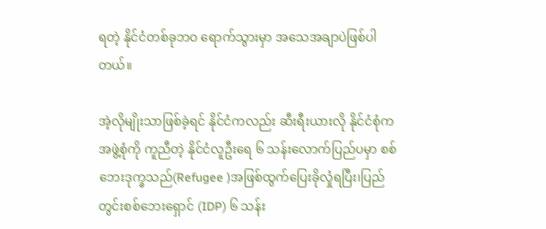ရတဲ့ နိုင်ငံတစ်ခုဘဝ ရောက်သွားမှာ အသေအချာပဲဖြစ်ပါတယ်။

အဲ့လိုမျိုးသာဖြစ်ခဲ့ရင် နိုင်ငံကလည်း ဆီးရီးယားလို နိုင်ငံစုံက အဖွဲ့စုံကို ကူညီတဲ့ နိုင်ငံလူဦးရေ ၆ သန်းလောက်ပြည်ပမှာ စစ်ဘေးဒုက္ခသည်(Refugee )အဖြစ်ထွက်ပြေးခိုလှုံရပြီး၊ပြည်တွင်းစစ်ဘေးရှောင် (IDP) ၆ သန်း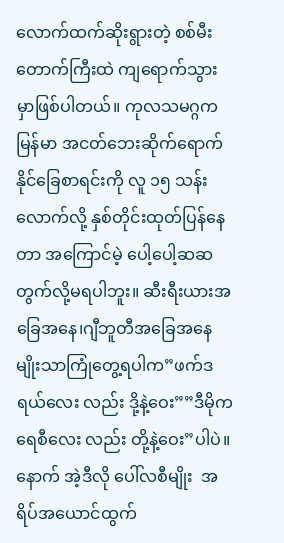လောက်ထက်ဆိုးရွားတဲ့ စစ်မီးတောက်ကြီးထဲ ကျရောက်သွားမှာဖြစ်ပါတယ်။ ကုလသမဂ္ဂက မြန်မာ အငတ်ဘေးဆိုက်ရောက်နိုင်ခြေစာရင်းကို လူ ၁၅ သန်းလောက်လို့ နှစ်တိုင်းထုတ်ပြန်နေတာ အကြောင်မဲ့ ပေါ့ပေါ့ဆဆ တွက်လို့မရပါဘူး။ ဆီးရီးယားအခြေအနေ၊ဂျီဘူတီအခြေအနေမျိုးသာကြုံတွေ့ရပါက”ဖက်ဒရယ်လေး လည်း ဒို့နဲ့ဝေး””ဒီမိုကရေစီလေး လည်း တို့နဲ့ဝေး”ပါပဲ။ နောက် အဲ့ဒီလို ပေါ်လစီမျိုး  အရိပ်အယောင်ထွက်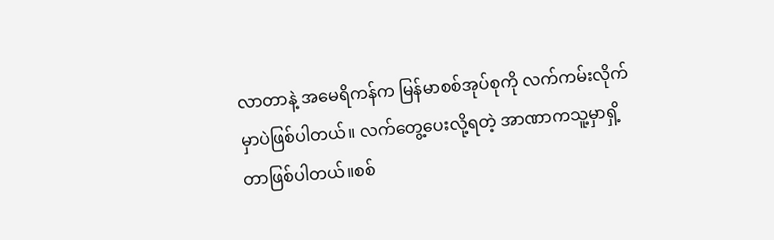လာတာနဲ့ အမေရိကန်က မြန်မာစစ်အုပ်စုကို လက်ကမ်းလိုက်မှာပဲဖြစ်ပါတယ်။ လက်တွေ့ပေးလို့ရတဲ့ အာဏာကသူ့မှာရှိ့တာဖြစ်ပါတယ်။စစ်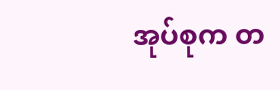အုပ်စုက တ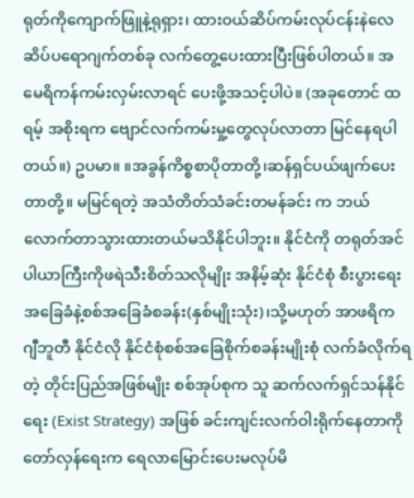ရုတ်ကိုကျောက်ဖြူနဲ့ရုရှား၊ ထားဝယ်ဆိပ်ကမ်းလုပ်ငန်းနဲလေဆိပ်ပရောဂျက်တစ်ခု လက်တွေ့ပေးထားပြီးဖြစ်ပါတယ်။ အမေရိကန်ကမ်းလှမ်းလာရင် ပေးဖို့အသင့်ပါပဲ။ (အခုတောင် ထရမ့် အစိုးရက ဗျောင်လက်ကမ်းမှု့တွေလုပ်လာတာ မြင်နေရပါတယ်။) ဥပမာ။ ။အခွန်ကိစ္စစာပိုတာတို့၊ဆန်ရှင်ပယ်ဖျက်ပေးတာတို့။ မမြင်ရတဲ့ အသံတိတ်သံခင်းတမန်ခင်း က ဘယ်လောက်တာသွားထားတယ်မသိနိုင်ပါဘူး။ နိုင်ငံကို တရုတ်အင်ပါယာကြီးကိုဖရဲသီးစိတ်သလိုမျိုး အနိမ့်ဆုံး နိုင်ငံစုံ စီးပွားရေးအခြေခံနဲ့စစ်အခြေခံစခန်း(နှစ်မျိုးသုံး)၊သို့မဟုတ် အာဖရိက ဂျီဘူတီ နိုင်ငံလို နိုင်ငံစုံစစ်အခြေစိုက်စခန်းမျိုးစုံ လက်ခံလိုက်ရတဲ့ တိုင်းပြည်အဖြစ်မျိုး စစ်အုပ်စုက သူ ဆက်လက်ရှင်သန်နိုင်ရေး (Exist Strategy) အဖြစ် ခင်းကျင်းလက်ဝါးရိုက်နေတာကို တော်လှန်ရေးက ရေလာမြောင်းပေးမလုပ်မိ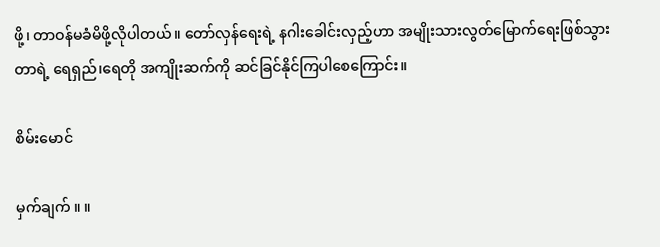ဖို့၊ တာဝန်မခံမိဖို့လိုပါတယ်။ တော်လှန်ရေးရဲ့ နဂါးခေါင်းလှည့်ဟာ အမျိုးသားလွတ်မြောက်ရေးဖြစ်သွားတာရဲ့ ရေရှည်၊ရေတို အကျိုးဆက်ကို ဆင်ခြင်နိုင်ကြပါစေကြောင်း။

စိမ်းမောင်

မှက်ချက် ။ ။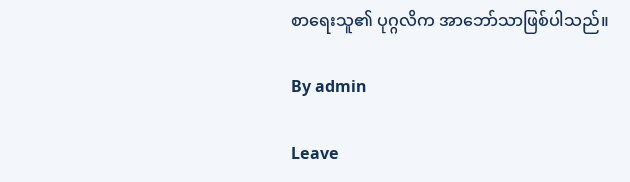စာရေးသူ၏ ပုဂ္ဂလိက အာဘော်သာဖြစ်ပါသည်။

By admin

Leave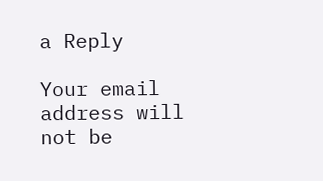a Reply

Your email address will not be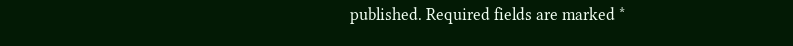published. Required fields are marked *